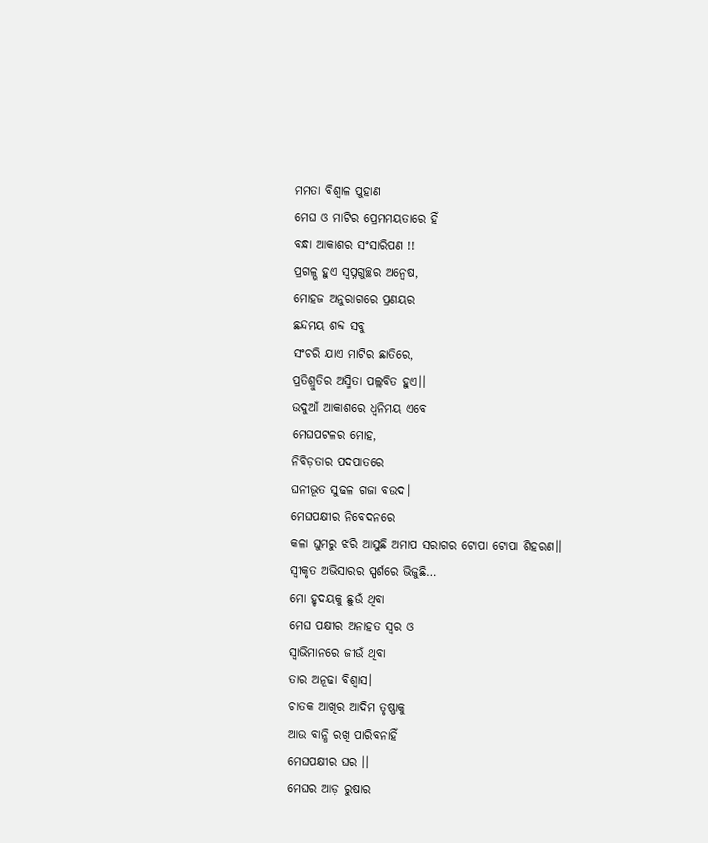ମମତା ବିଶ୍ୱାଳ ପୁହାଣ
ମେଘ ଓ ମାଟିର ପ୍ରେମମୟତାରେ ହିଁ
ବନ୍ଧା ଆକାଶର ସଂସାରିପଣ !!
ପ୍ରଗଳ୍ଭ ହୁଏ ସ୍ବପ୍ନଗୁଚ୍ଛର ଅନ୍ୱେଷ,
ମୋହଜ ଅନୁରାଗରେ ପ୍ରଣୟର
ଛନ୍ଦମୟ ଶବ୍ଦ ସବୁ
ସଂଚରି ଯାଏ ମାଟିର ଛାତିରେ,
ପ୍ରତିଶ୍ରୁତିର ଅସ୍ମିତା ପଲ୍ଲବିତ ହୁଏ।।
ଉଦୁଆଁ ଆକାଶରେ ଧ୍ୱନିମୟ ଏବେ
ମେଘପଟଳର ମୋହ,
ନିବିଡ଼ତାର ପଦପାତରେ
ଘନୀଭୂତ ସୁଢଳ ଗଜା ବଉଦ।
ମେଘପକ୍ଷୀର ନିବେଦନରେ
କଳା ଘୁମରୁ ଝରି ଆସୁଛି ଅମାପ ସରାଗର ଟୋପା ଟୋପା ଶିହରଣ।।
ସ୍ୱୀକୃତ ଅଭିସାରର ସ୍ପର୍ଶରେ ଭିଜୁଛି…
ମୋ ହୃଦୟକୁ ଛୁଉଁ ଥିବା
ମେଘ ପକ୍ଷୀର ଅନାହତ ସ୍ୱର ଓ
ସ୍ୱାଭିମାନରେ ଜୀଉଁ ଥିବା
ତାର ଅନୂଢା ବିଶ୍ୱାସ।
ଚାତକ ଆଖିର ଆଦିମ ତୃଷ୍ଣାକୁ
ଆଉ ବାନ୍ଧି ରଖି ପାରିବନାହିଁ
ମେଘପକ୍ଷୀର ଘର ।।
ମେଘର ଆଡ଼ ରୁଷାର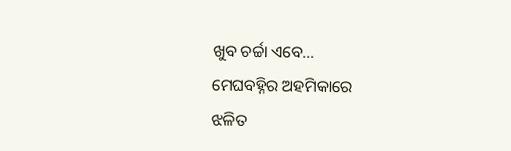ଖୁବ ଚର୍ଚ୍ଚା ଏବେ…
ମେଘବହ୍ନିର ଅହମିକାରେ
ଝଳିତ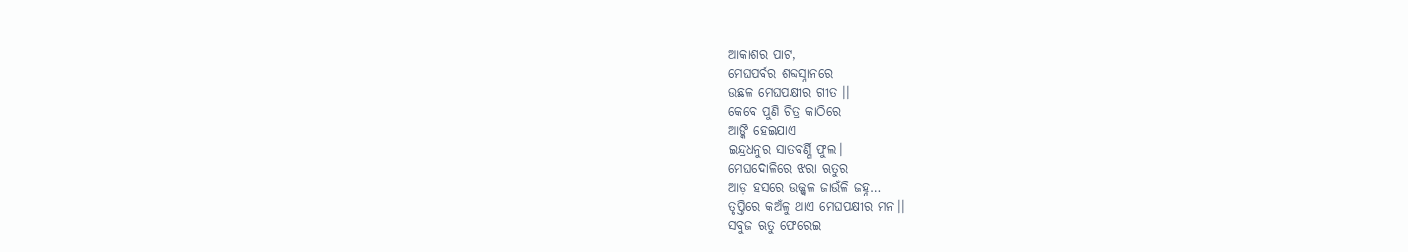ଆକାଶର ପାଟ,
ମେଘପର୍ବର ଶବ୍ଦସ୍ନାନରେ
ଉଛଳ ମେଘପକ୍ଷୀର ଗୀତ ।।
କେବେ ପୁଣି ଚିତ୍ର କାଠିରେ
ଆଙ୍କି ହେଇଯାଏ
ଇନ୍ଦ୍ରଧନୁର ସାତବର୍ଣ୍ଣି ଫୁଲ।
ମେଘଦୋଳିରେ ଝରା ଋତୁର
ଆଡ଼ ହସରେ ଉଜ୍ଜ୍ୱଳ ଜାଉଁଳି ଜହ୍ନ…
ତୃପ୍ତିରେ କଅଁଳୁ ଥାଏ ମେଘପକ୍ଷୀର ମନ।।
ସବୁଜ ଋତୁ ଫେରେଇ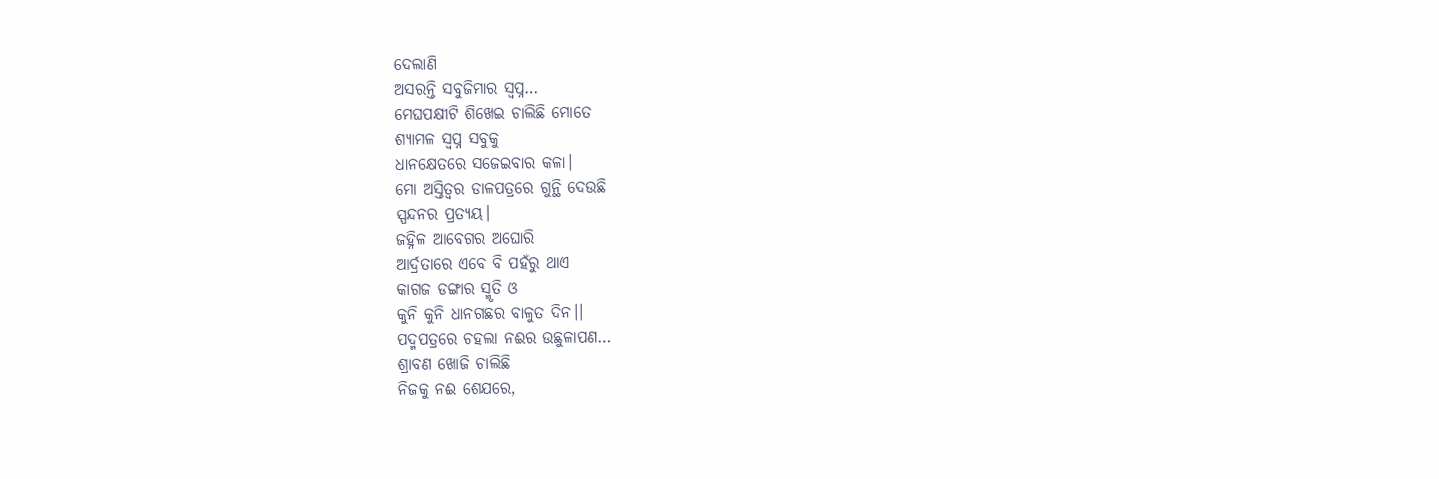ଦେଲାଣି
ଅସରନ୍ତି ସବୁଜିମାର ସ୍ୱପ୍ନ…
ମେଘପକ୍ଷୀଟି ଶିଖେଇ ଚାଲିଛି ମୋତେ
ଶ୍ୟାମଳ ସ୍ୱପ୍ନ ସବୁକୁ
ଧାନକ୍ଷେତରେ ସଜେଇବାର କଳା।
ମୋ ଅସ୍ତିତ୍ୱର ଡାଳପତ୍ରରେ ଗୁନ୍ଥି ଦେଉଛି
ସ୍ପନ୍ଦନର ପ୍ରତ୍ୟୟ।
ଜହ୍ନିଳ ଆବେଗର ଅଘୋରି
ଆର୍ଦ୍ରତାରେ ଏବେ ବି ପହଁରୁ ଥାଏ
କାଗଜ ଡଙ୍ଗାର ସ୍ମୃତି ଓ
କୁନି କୁନି ଧାନଗଛର ବାଳୁତ ଦିନ।।
ପଦ୍ମପତ୍ରରେ ଚହଲା ନଈର ଉଛୁଳାପଣ…
ଶ୍ରାବଣ ଖୋଜି ଚାଲିଛି
ନିଜକୁ ନଈ ଶେଯରେ,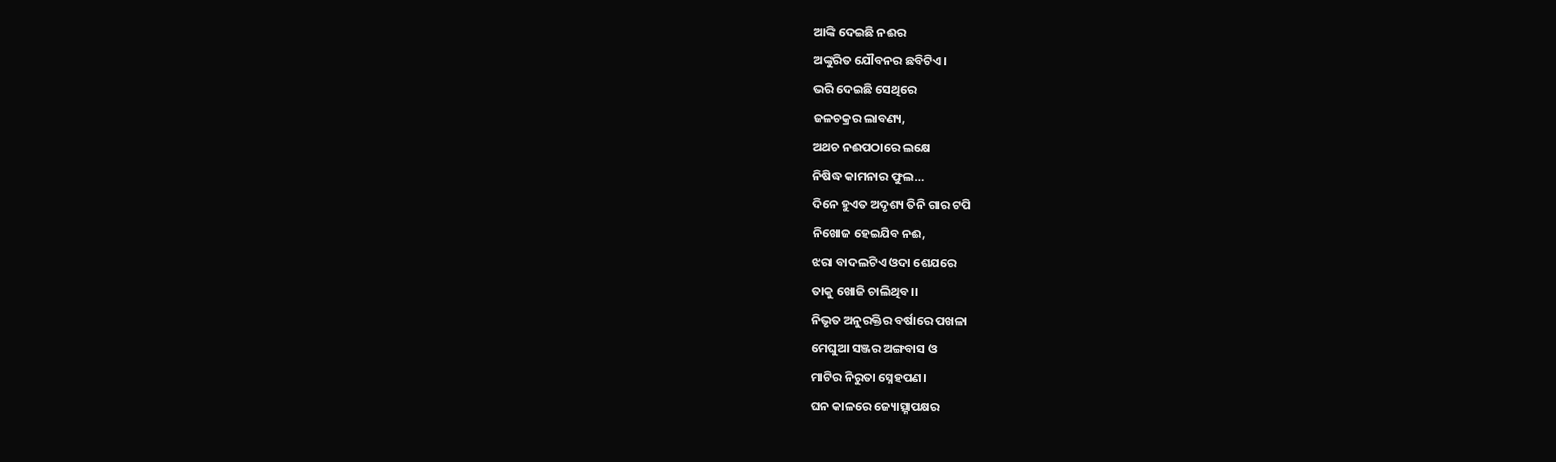ଆଙ୍କି ଦେଇଛି ନଈର
ଅଙ୍କୁରିତ ଯୌବନର ଛବିଟିଏ।
ଭରି ଦେଇଛି ସେଥିରେ
ଜଳଚକ୍ରର ଲାବଣ୍ୟ,
ଅଥଚ ନଈପଠାରେ ଲକ୍ଷେ
ନିଷିଦ୍ଧ କାମନାର ଫୁଲ…
ଦିନେ ହୁଏତ ଅଦୃଶ୍ୟ ତିନି ଗାର ଟପି
ନିଖୋଜ ହେଇଯିବ ନଈ,
ଝରା ବାଦଲଟିଏ ଓଦା ଶେଯରେ
ତାକୁ ଖୋଜି ଚାଲିଥିବ।।
ନିଭୃତ ଅନୁରକ୍ତିର ବର୍ଷାରେ ପଖଳା
ମେଘୁଆ ସଞ୍ଜର ଅଙ୍ଗବାସ ଓ
ମାଟିର ନିରୁତା ସ୍ନେହପଣ।
ଘନ କାଳରେ ଜ୍ୟୋତ୍ସ୍ନାପକ୍ଷର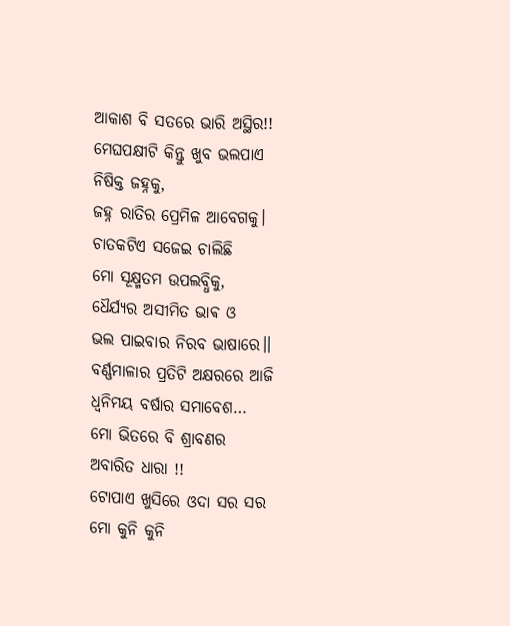ଆକାଶ ବି ସତରେ ଭାରି ଅସ୍ଥିର!!
ମେଘପକ୍ଷୀଟି କିନ୍ତୁ ଖୁବ ଭଲପାଏ
ନିଷିକ୍ତ ଜହ୍ନକୁ,
ଜହ୍ନ ରାତିର ପ୍ରେମିଳ ଆବେଗକୁ।
ଚାତକଟିଏ ସଜେଇ ଚାଲିଛି
ମୋ ସୂକ୍ଷ୍ମତମ ଉପଲବ୍ଧିକୁ,
ଧୈର୍ଯ୍ୟର ଅସୀମିତ ଭାଵ ଓ
ଭଲ ପାଇବାର ନିରବ ଭାଷାରେ।।
ବର୍ଣ୍ଣମାଳାର ପ୍ରତିଟି ଅକ୍ଷରରେ ଆଜି
ଧ୍ୱନିମୟ ବର୍ଷାର ସମାବେଶ…
ମୋ ଭିତରେ ବି ଶ୍ରାବଣର
ଅବାରିତ ଧାରା !!
ଟୋପାଏ ଖୁସିରେ ଓଦା ସର ସର
ମୋ କୁନି କୁନି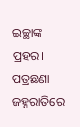ଇଚ୍ଛାଙ୍କ ପ୍ରହର।
ପତ୍ରଛଣା ଜହ୍ନରାତିରେ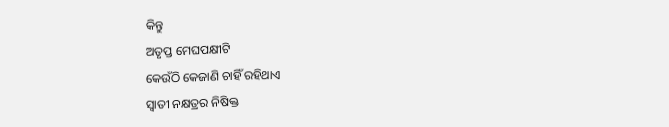କିନ୍ତୁ
ଅତୃପ୍ତ ମେଘପକ୍ଷୀଟି
କେଉଁଠି କେଜାଣି ଚାହିଁ ରହିଥାଏ
ସ୍ୱାତୀ ନକ୍ଷତ୍ରର ନିଷିକ୍ତ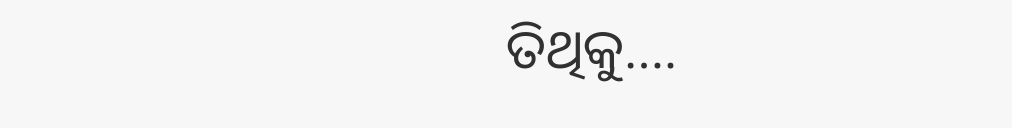ତିଥିକୁ….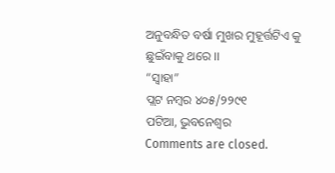ଅନୁବନ୍ଧିତ ବର୍ଷା ମୁଖର ମୁହୂର୍ତ୍ତଟିଏ କୁ
ଛୁଇଁବାକୁ ଥରେ ।।
“ସ୍ୱାହା”
ପ୍ଲଟ ନମ୍ବର ୪୦୫/୨୨୯୧
ପଟିଆ, ଭୁବନେଶ୍ୱର
Comments are closed.